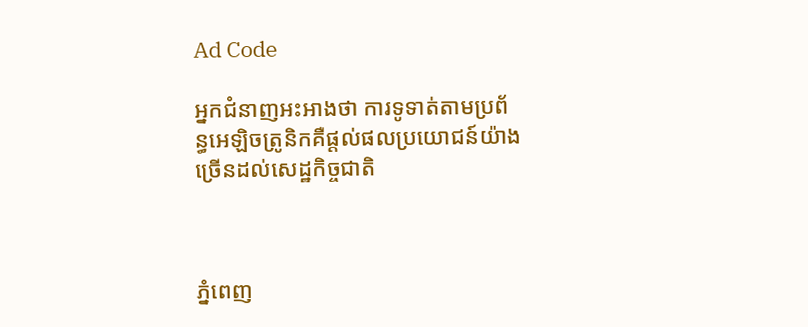Ad Code

អ្នកជំនាញអះអាងថា ការទូទាត់តាមប្រព័ន្ធអេឡិចត្រូនិកគឺផ្ដល់ផលប្រយោជន៍យ៉ាងច្រើនដល់សេដ្ឋកិច្ចជាតិ



ភ្នំពេញ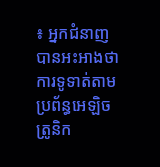៖ អ្នកជំនាញបានអះអាងថា ការទូទាត់តាមប្រព័ន្ធអេឡិចត្រូនិក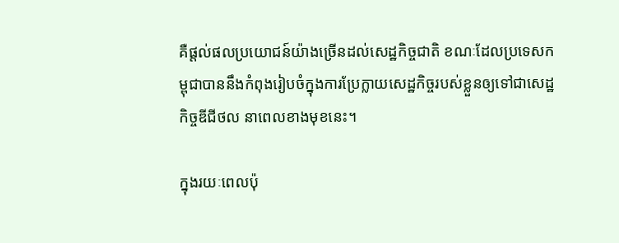គឺផ្ដល់ផលប្រយោជន៍យ៉ាងច្រើនដល់សេដ្ឋកិច្ចជាតិ ខណៈដែលប្រទេសកម្ពុជាបាននឹងកំពុងរៀបចំក្នុងការប្រែក្លាយសេដ្ឋកិច្ចរបស់ខ្លួនឲ្យទៅជាសេដ្ឋកិច្ចឌីជីថល នាពេលខាងមុខនេះ។

ក្នុងរយៈពេលប៉ុ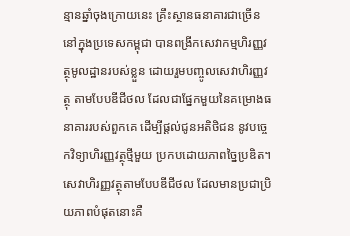ន្មានឆ្នាំចុងក្រោយនេះ គ្រឹះស្ថានធនាគារជាច្រើននៅក្នុងប្រទេសកម្ពុជា បានពង្រីកសេវាកម្មហិរញ្ញវត្ថុមូលដ្ឋានរបស់ខ្លួន ដោយរួមបញ្ចូលសេវាហិរញ្ញវត្ថុ តាមបែបឌីជីថល ដែលជាផ្នែកមួយនៃគម្រោងធនាគាររបស់ពួកគេ ដើម្បីផ្ដល់ជូនអតិថិជន នូវបច្ចេកវិទ្យាហិរញ្ញវត្ថុថ្មីមួយ ប្រកបដោយភាពច្នៃប្រឌិត។ សេវាហិរញ្ញវត្ថុតាមបែបឌីជីថល ដែលមានប្រជាប្រិយភាពបំផុតនោះគឺ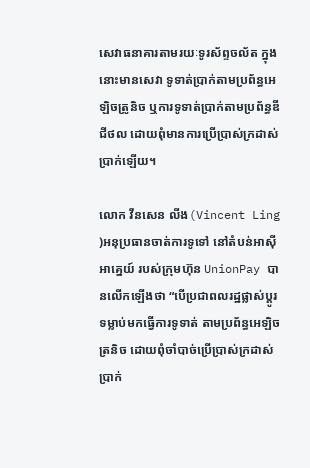សេវាធនាគារតាមរយៈទូរស័ព្ទចល័ត ក្នុងនោះមានសេវា ទូទាត់ប្រាក់តាមប្រព័ន្ធអេឡិចត្រូនិច ឬការទូទាត់ប្រាក់តាមប្រព័ន្ធឌីជីថល ដោយពុំមានការប្រើប្រាស់ក្រដាស់ប្រាក់ឡើយ។

លោក វីនសេន លីង(Vincent Ling )អនុប្រធានចាត់ការទូទៅ នៅតំបន់អាស៊ីអាគ្នេយ៍ របស់ក្រុមហ៊ុន UnionPay បានលើកឡើងថា “បើប្រជាពលរដ្ឋផ្លាស់ប្តូរទម្លាប់មកធ្វើការទូទាត់ តាមប្រព័ន្ធអេឡិចត្រនិច ដោយពុំចាំបាច់ប្រើប្រាស់ក្រដាស់ប្រាក់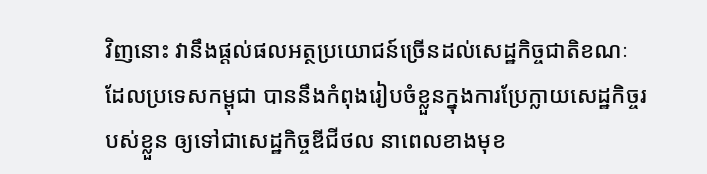វិញនោះ វានឹងផ្ដល់ផលអត្ថប្រយោជន៍ច្រើនដល់សេដ្ឋកិច្ចជាតិខណៈដែលប្រទេសកម្ពុជា បាននឹងកំពុងរៀបចំខ្លួនក្នុងការប្រែក្លាយសេដ្ឋកិច្ចរបស់ខ្លួន ឲ្យទៅជាសេដ្ឋកិច្ចឌីជីថល នាពេលខាងមុខ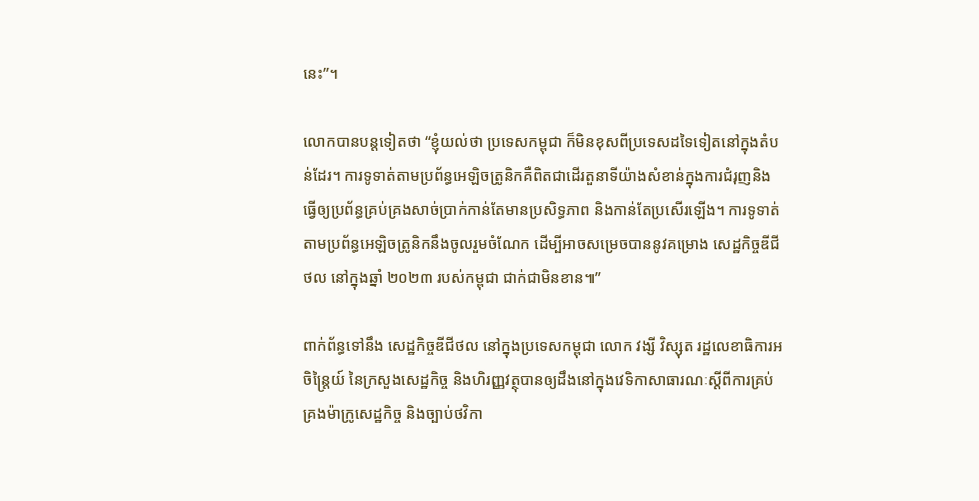នេះ”។

លោកបានបន្តទៀតថា “ខ្ញុំយល់ថា ប្រទេសកម្ពុជា ក៏មិនខុសពីប្រទេសដទៃទៀតនៅក្នុងតំបន់ដែរ។ ការទូទាត់តាមប្រព័ន្ធអេឡិចត្រូនិកគឺពិតជាដើរតួនាទីយ៉ាងសំខាន់ក្នុងការជំរុញនិងធ្វើឲ្យប្រព័ន្ធគ្រប់គ្រងសាច់ប្រាក់កាន់តែមានប្រសិទ្ធភាព និងកាន់តែប្រសើរឡើង។ ការទូទាត់តាមប្រព័ន្ធអេឡិចត្រូនិកនឹងចូលរួមចំណែក ដើម្បីអាចសម្រេចបាននូវគម្រោង សេដ្ឋកិច្ចឌីជីថល នៅក្នុងឆ្នាំ ២០២៣ របស់កម្ពុជា ជាក់ជាមិនខាន៕”

ពាក់ព័ន្ធទៅនឹង សេដ្ឋកិច្ចឌីជីថល នៅក្នុងប្រទេសកម្ពុជា លោក វង្សី វិស្សុត រដ្ឋលេខាធិការអចិន្រៃ្តយ៍ នៃក្រសួងសេដ្ឋកិច្ច និងហិរញ្ញវត្ថុបានឲ្យដឹងនៅក្នុងវេទិកាសាធារណៈស្ដីពីការគ្រប់គ្រងម៉ាក្រូសេដ្ឋកិច្ច និងច្បាប់ថវិកា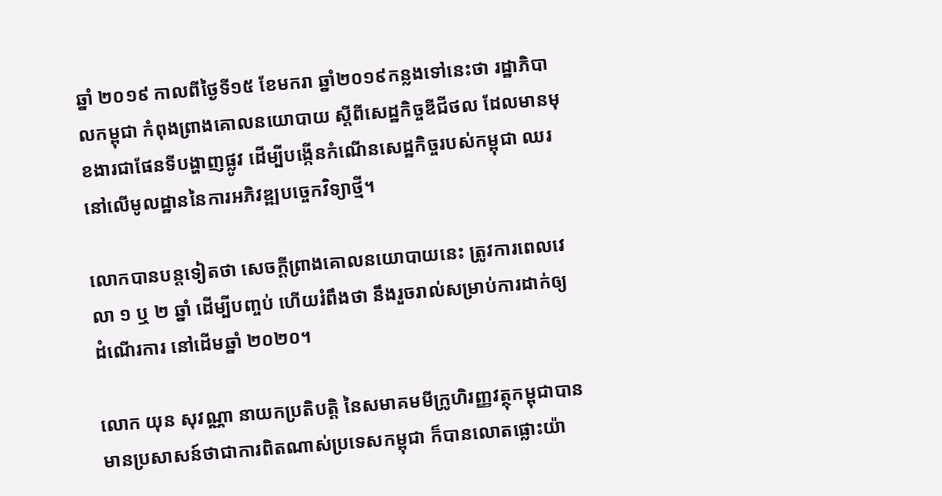ឆ្នាំ ២០១៩ កាលពីថ្ងៃទី១៥ ខែមករា ឆ្នាំ២០១៩កន្លងទៅនេះថា រដ្ឋាភិបាលកម្ពុជា កំពុងព្រាងគោលនយោបាយ ស្តីពីសេដ្ឋកិច្ចឌីជីថល ដែលមានមុខងារជាផែនទីបង្ហាញផ្លូវ ដើម្បីបង្កើនកំណើនសេដ្ឋកិច្ចរបស់កម្ពុជា ឈរនៅលើមូលដ្ឋាននៃការអភិវឌ្ឍបច្ចេកវិទ្យាថ្មី។

លោកបានបន្តទៀតថា សេចក្ដីព្រាងគោលនយោបាយនេះ ត្រូវការពេលវេលា ១ ឬ ២ ឆ្នាំ ដើម្បីបញ្ចប់ ហើយរំពឹងថា នឹងរួចរាល់សម្រាប់ការដាក់ឲ្យដំណើរការ នៅដើមឆ្នាំ ២០២០។

លោក យុន សុវណ្ណា នាយកប្រតិបត្តិ នៃសមាគមមីក្រូហិរញ្ញវត្ថុកម្ពុជាបានមានប្រសាសន៍ថាជាការពិតណាស់ប្រទេសកម្ពុជា ក៏បានលោតផ្លោះយ៉ា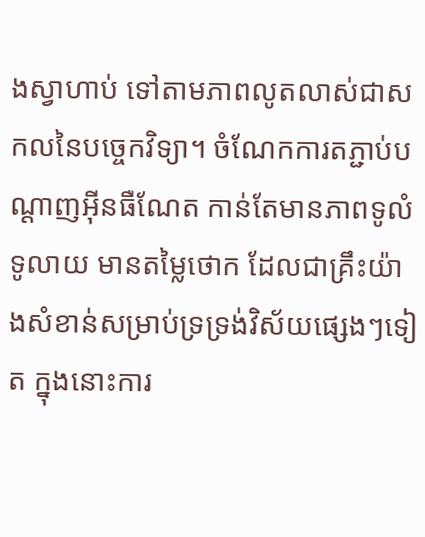ងស្វាហាប់ ទៅតាមភាពលូតលាស់ជាសកលនៃបច្ចេកវិទ្យា។ ចំណែកការតភ្ជាប់បណ្ដាញអ៊ីនធឺណែត កាន់តែមានភាពទូលំទូលាយ មានតម្លៃថោក ដែលជាគ្រឹះយ៉ាងសំខាន់សម្រាប់ទ្រទ្រង់វិស័យផ្សេងៗទៀត ក្នុងនោះការ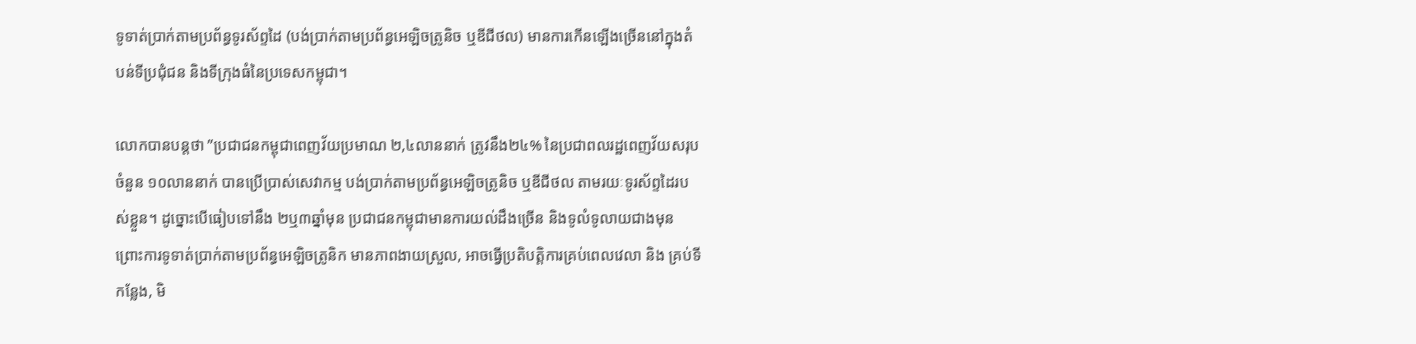ទូទាត់ប្រាក់តាមប្រព័ន្ធទូរស័ព្ទដៃ (បង់ប្រាក់តាមប្រព័ន្ធអេឡិចត្រូនិច ឬឌីជីថល) មានការកើនឡើងច្រើននៅក្នុងតំបន់ទីប្រជុំជន និងទីក្រុងធំនៃប្រទេសកម្ពុជា។

លោកបានបន្តថា ”ប្រជាជនកម្ពុជាពេញវ័យប្រមាណ ២,៤លាននាក់ ត្រូវនឹង២៤% នៃប្រជាពលរដ្ឋពេញវ័យសរុប ចំនួន ១០លាននាក់ បានប្រើប្រាស់សេវាកម្ម បង់ប្រាក់តាមប្រព័ន្ធអេឡិចត្រូនិច ឬឌីជីថល តាមរយៈទូរស័ព្ទដៃរបស់ខ្លួន។ ដូច្នោះបើធៀបទៅនឹង ២ឬ៣ឆ្នាំមុន ប្រជាជនកម្ពុជាមានការយល់ដឹងច្រើន និងទូលំទូលាយជាងមុន ព្រោះការទូទាត់ប្រាក់តាមប្រព័ន្ធអេឡិចត្រូនិក មានភាពងាយស្រួល, អាចធ្វើប្រតិបត្តិការគ្រប់ពេលវេលា និង គ្រប់ទីកន្លែង, មិ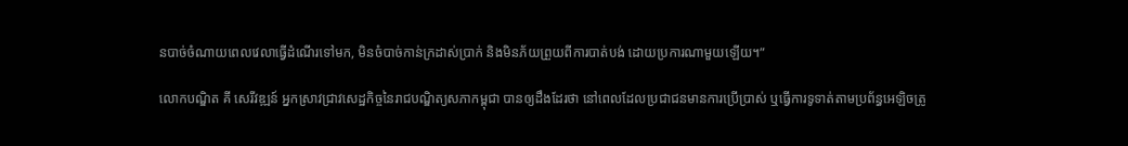នបាច់ចំណាយពេលវេលាធ្វើដំណើរទៅមក, មិនចំបាច់កាន់ក្រដាស់ប្រាក់ និងមិនភ័យព្រួយពីការបាត់បង់ ដោយប្រការណាមួយឡើយ។”

លោកបណ្ឌិត គី សេរីវឌ្ឍន៍ អ្នកស្រាវជ្រាវសេដ្ឋកិច្ចនៃរាជបណ្ឌិត្យសភាកម្ពុជា បានឲ្យដឹងដែរថា នៅពេលដែលប្រជាជនមានការប្រើប្រាស់ ឬធ្វើការទូទាត់តាមប្រព័ន្ធអេឡិចត្រូ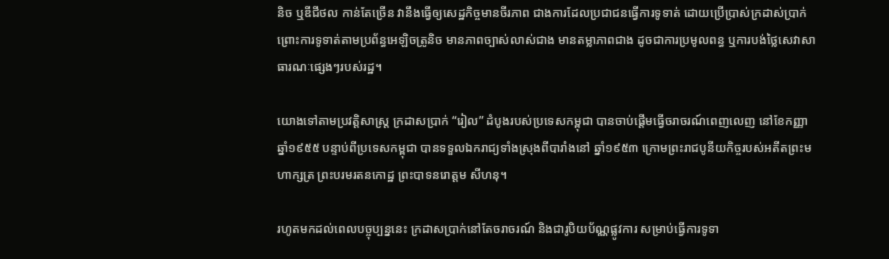និច ឬឌីជីថល កាន់តែច្រើន វានឹងធ្វើឲ្យសេដ្ឋកិច្ចមានចីរភាព ជាងការដែលប្រជាជនធ្វើការទូទាត់ ដោយប្រើប្រាស់ក្រដាស់ប្រាក់ ព្រោះការទូទាត់តាមប្រព័ន្ធអេឡិចត្រូនិច មានភាពច្បាស់លាស់ជាង មានតម្លាភាពជាង ដូចជាការប្រមូលពន្ធ ឬការបង់ថ្លៃសេវាសាធារណៈផ្សេងៗរបស់រដ្ឋ។

យោងទៅតាមប្រវត្តិសាស្ត្រ ក្រដាសប្រាក់ “រៀល” ដំបូងរបស់ប្រទេសកម្ពុជា បានចាប់ផ្ដើមធ្វើចរាចរណ៍ពេញលេញ នៅខែកញ្ញា ឆ្នាំ១៩៥៥ បន្ទាប់ពីប្រទេសកម្ពុជា បានទទួលឯករាជ្យទាំងស្រុងពីបារាំងនៅ ឆ្នាំ១៩៥៣ ក្រោមព្រះរាជបូនីយកិច្ចរបស់អតីតព្រះមហាក្សត្រ ព្រះបរមរតនកោដ្ឋ ព្រះបាទនរោត្តម សីហនុ។

រហូតមកដល់ពេលបច្ចុប្បន្ននេះ ក្រដាសប្រាក់នៅតែចរាចរណ៍ និងជារូបិយប័ណ្ណផ្លូវការ សម្រាប់ធ្វើការទូទា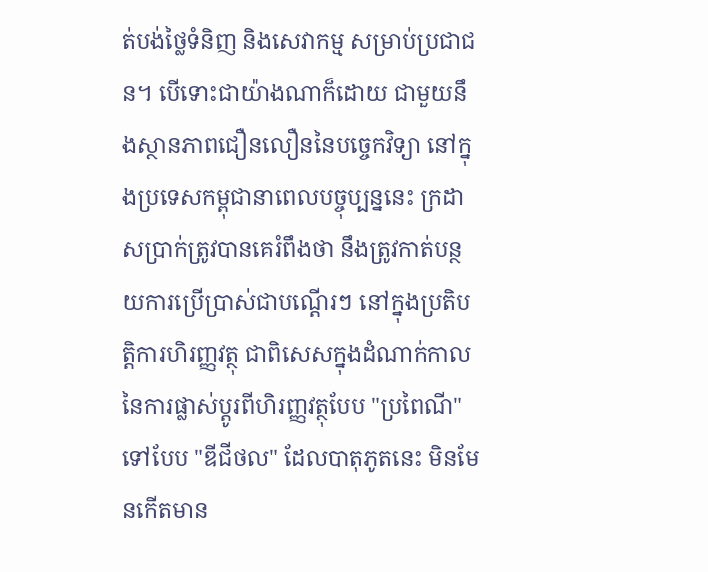ត់បង់ថ្លៃទំនិញ និងសេវាកម្ម សម្រាប់ប្រជាជន។ បើទោះជាយ៉ាងណាក៏ដោយ ជាមួយនឹងស្ថានភាពជឿនលឿននៃបច្ចេកវិទ្យា នៅក្នុងប្រទេសកម្ពុជានាពេលបច្ចុប្បន្ននេះ ក្រដាសប្រាក់ត្រូវបានគេរំពឹងថា នឹងត្រូវកាត់បន្ថយការប្រើប្រាស់ជាបណ្តើរៗ នៅក្នុងប្រតិបត្តិការហិរញ្ញវត្ថុ ជាពិសេសក្នុងដំណាក់កាល នៃការផ្លាស់ប្តូរពីហិរញ្ញវត្ថុបែប "ប្រពៃណី" ទៅបែប "ឌីជីថល" ដែលបាតុភូតនេះ មិនមែនកើតមាន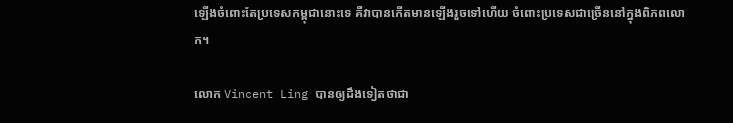ឡើងចំពោះតែប្រទេសកម្ពុជានោះទេ គឺវាបានកើតមានឡើងរួចទៅហើយ ចំពោះប្រទេសជាច្រើននៅក្នុងពិភពលោក។

លោក Vincent Ling បានឲ្យដឹងទៀតថាជា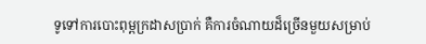ទូទៅការបោះពុម្ពក្រដាសប្រាក់ គឺការចំណាយដ៏ច្រើនមួយសម្រាប់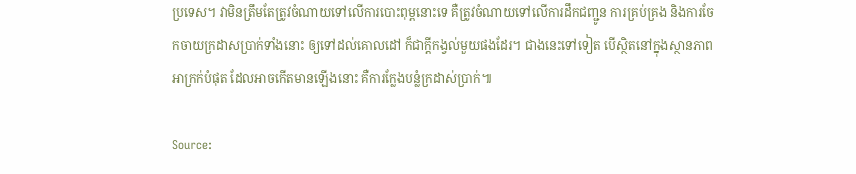ប្រទេស។ វាមិនត្រឹមតែត្រូវចំណាយទៅលើការបោះពុម្ពនោះទេ គឺត្រូវចំណាយទៅលើការដឹកជញ្ជូន ការគ្រប់គ្រង និងការចែកចាយក្រដាសប្រាក់ទាំងនោះ ឲ្យទៅដល់គោលដៅ ក៏ជាក្ដីកង្វល់មួយផងដែរ។ ជាងនេះទៅទៀត បើស្ថិតនៅក្នុងស្ថានភាពអាក្រក់បំផុត ដែលអាចកើតមានឡើងនោះ គឺការក្លែងបន្លំក្រដាស់ប្រាក់៕

Source: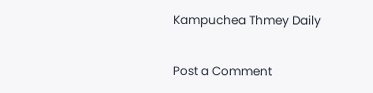Kampuchea Thmey Daily

Post a Comment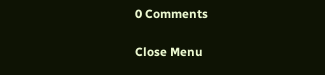0 Comments

Close Menu